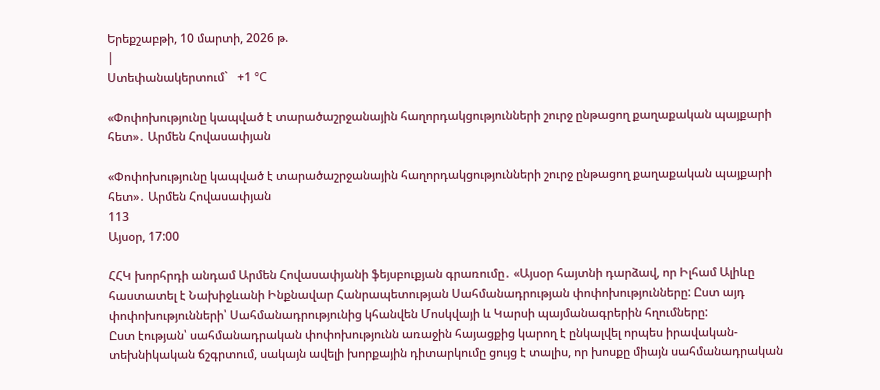Երեքշաբթի, 10 մարտի, 2026 թ.
|
Ստեփանակերտում`   +1 °C

«Փոփոխությունը կապված է տարածաշրջանային հաղորդակցությունների շուրջ ընթացող քաղաքական պայքարի հետ»․ Արմեն Հովասափյան

«Փոփոխությունը կապված է տարածաշրջանային հաղորդակցությունների շուրջ ընթացող քաղաքական պայքարի հետ»․ Արմեն Հովասափյան
113
Այսօր, 17:00

ՀՀԿ խորհրդի անդամ Արմեն Հովասափյանի ֆեյսբուքյան գրառումը․ «Այսօր հայտնի դարձավ, որ Իլհամ Ալիևը հաստատել է Նախիջևանի Ինքնավար Հանրապետության Սահմանադրության փոփոխությունները: Ըստ այդ փոփոխությունների՝ Սահմանադրությունից կհանվեն Մոսկվայի և Կարսի պայմանագրերին հղումները:
Ըստ էության՝ սահմանադրական փոփոխությունն առաջին հայացքից կարող է ընկալվել որպես իրավական-տեխնիկական ճշգրտում, սակայն ավելի խորքային դիտարկումը ցույց է տալիս, որ խոսքը միայն սահմանադրական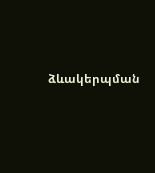ձևակերպման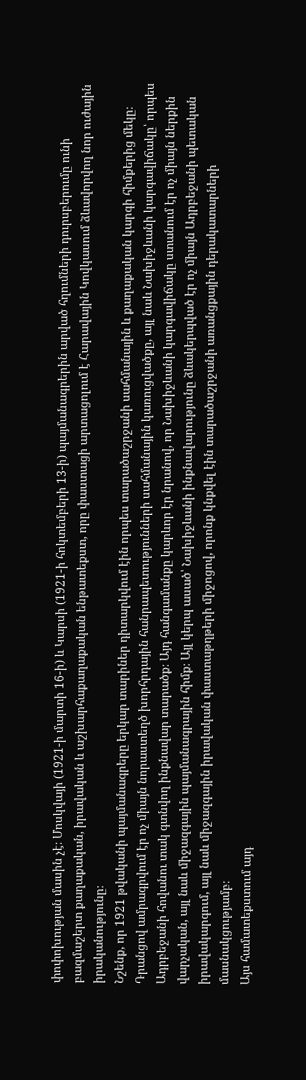փոփոխության մասին չէ։ Մոսկվայի (1921-ի մարտի 16-ի) և Կարսի (1921-ի հոկտեմբերի 13-ի) պայմանագրերին արված հղումների դուրսբերումը ունի բազմաշերտ քաղաքական, իրավական և աշխարհաքաղաքական ենթատեքստ, որը փաստացի արտացոլում է Հարավային Կովկասում ձևավորվող նոր ուժային իրականությունը։
Նշենք, որ 1921 թվականի պայմանագրերը երկար տարիներ դիտարկվում էին որպես տարածաշրջանի սահմանային և քաղաքական կարգի հիմքերից մեկը։ Դրանցով ամրագրվում էր ոչ միայն նորաստեղծ խորհրդային հանրապետությունների սահմանային կառուցվածքը, այլ նաև Նախիջևանի կարգավիճակը՝ որպես Ադրբեջանի հովանու տակ գտնվող ինքնավար տարածք։ Այդ հանգամանքը կարևոր էր նրանով, որ Նախիջևանի կարգավիճակը ստանում էր ոչ միայն ներքին վարչական, այլ նաև միջազգային պայմանագրային հիմք։ Այլ կերպ ասած՝ Նախիջևանի ինքնավարությունը ձևակերպված էր ոչ միայն Ադրբեջանի պետական իրավակարգում, այլ նաև միջազգային իրավական փաստաթղթերի միջոցով, որոնք կնքվել էին տարածաշրջանի առանցքային դերակատարների մասնակցությամբ։
Այս համատեքստում այդ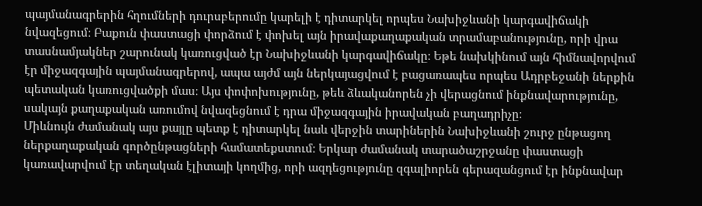պայմանագրերին հղումների դուրսբերումը կարելի է դիտարկել որպես Նախիջևանի կարգավիճակի նվազեցում։ Բաքուն փաստացի փորձում է փոխել այն իրավաքաղաքական տրամաբանությունը, որի վրա տասնամյակներ շարունակ կառուցված էր Նախիջևանի կարգավիճակը։ Եթե նախկինում այն հիմնավորվում էր միջազգային պայմանագրերով, ապա այժմ այն ներկայացվում է բացառապես որպես Ադրբեջանի ներքին պետական կառուցվածքի մաս։ Այս փոփոխությունը, թեև ձևականորեն չի վերացնում ինքնավարությունը, սակայն քաղաքական առումով նվազեցնում է դրա միջազգային իրավական բաղադրիչը։
Միևնույն ժամանակ այս քայլը պետք է դիտարկել նաև վերջին տարիներին Նախիջևանի շուրջ ընթացող ներքաղաքական գործընթացների համատեքստում։ Երկար ժամանակ տարածաշրջանը փաստացի կառավարվում էր տեղական էլիտայի կողմից, որի ազդեցությունը զգալիորեն գերազանցում էր ինքնավար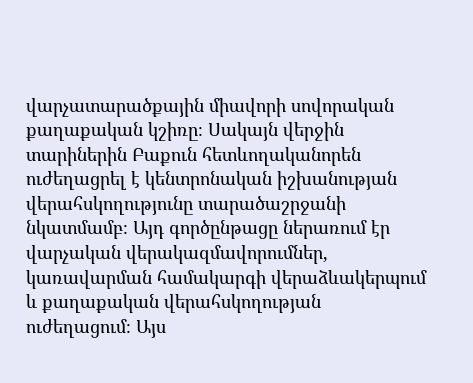վարչատարածքային միավորի սովորական քաղաքական կշիռը։ Սակայն վերջին տարիներին Բաքուն հետևողականորեն ուժեղացրել է կենտրոնական իշխանության վերահսկողությունը տարածաշրջանի նկատմամբ։ Այդ գործընթացը ներառում էր վարչական վերակազմավորումներ, կառավարման համակարգի վերաձևակերպում և քաղաքական վերահսկողության ուժեղացում։ Այս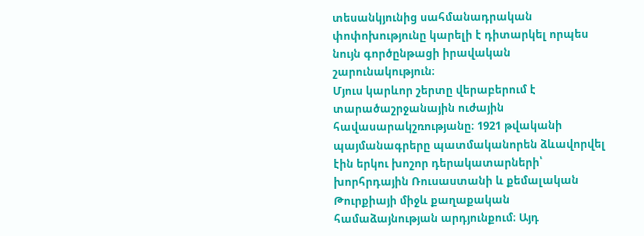տեսանկյունից սահմանադրական փոփոխությունը կարելի է դիտարկել որպես նույն գործընթացի իրավական շարունակություն։
Մյուս կարևոր շերտը վերաբերում է տարածաշրջանային ուժային հավասարակշռությանը։ 1921 թվականի պայմանագրերը պատմականորեն ձևավորվել էին երկու խոշոր դերակատարների՝ խորհրդային Ռուսաստանի և քեմալական Թուրքիայի միջև քաղաքական համաձայնության արդյունքում։ Այդ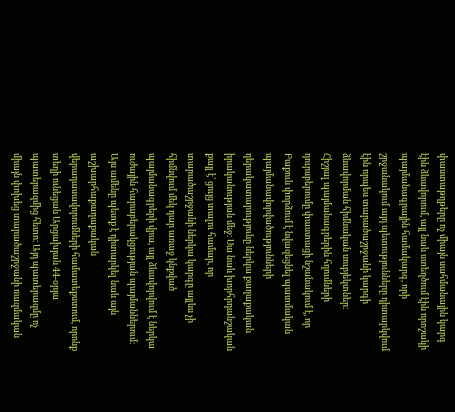փաստաթղթերը ոչ միայն սահմանային կարգ էին ձևավորում, այլ նաև ստեղծում էին որոշակի պայմանագրային համակարգ, որի շրջանակում այդ պետությունները դիտարկվում էին որպես տարածաշրջանի կարգի ձևավորման հիմնական սուբյեկտներ։
Հիշյալ պայմանագրերին հղումների դուրսբերումը փաստացի նշանակում է, որ Բաքուն փորձում է նվազեցնել պատմական պայմանավորվածությունների դերակատարությունը ներկա քաղաքական իրականության մեջ։ Սա նաև խորհրդանշական քայլ է՝ ցույց տալու համար, որ տարածաշրջանի ներկա կարգը այլևս չի հիմնվում մեկ դար առաջ կնքված պայմանագրերի վրա, այլ ձևավորվում է ներկա ուժային հարաբերակցության պայմաններում։
Այս ամենը պետք է դիտարկել նաև այն աշխարհաքաղաքական վերադասավորումների համատեքստում, որոնք տեղի ունեցան Արցախյան 44-օրյա պատերազմից հետո։ Այդ պատերազմը ոչ միայն փոխեց տարածաշրջանի ռազմական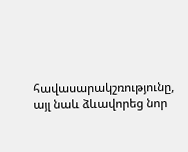հավասարակշռությունը, այլ նաև ձևավորեց նոր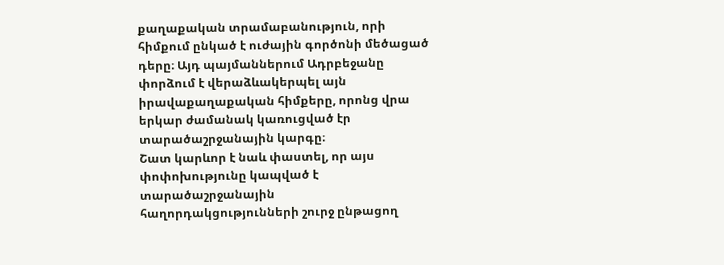քաղաքական տրամաբանություն, որի հիմքում ընկած է ուժային գործոնի մեծացած դերը։ Այդ պայմաններում Ադրբեջանը փորձում է վերաձևակերպել այն իրավաքաղաքական հիմքերը, որոնց վրա երկար ժամանակ կառուցված էր տարածաշրջանային կարգը։
Շատ կարևոր է նաև փաստել, որ այս փոփոխությունը կապված է տարածաշրջանային հաղորդակցությունների շուրջ ընթացող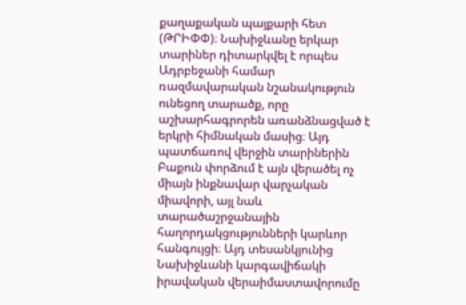քաղաքական պայքարի հետ (ԹՐԻՓՓ)։ Նախիջևանը երկար տարիներ դիտարկվել է որպես Ադրբեջանի համար ռազմավարական նշանակություն ունեցող տարածք, որը աշխարհագրորեն առանձնացված է երկրի հիմնական մասից։ Այդ պատճառով վերջին տարիներին Բաքուն փորձում է այն վերածել ոչ միայն ինքնավար վարչական միավորի, այլ նաև տարածաշրջանային հաղորդակցությունների կարևոր հանգույցի։ Այդ տեսանկյունից Նախիջևանի կարգավիճակի իրավական վերաիմաստավորումը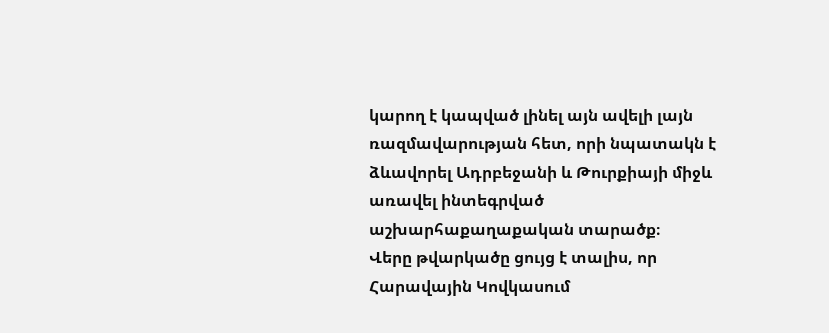կարող է կապված լինել այն ավելի լայն ռազմավարության հետ, որի նպատակն է ձևավորել Ադրբեջանի և Թուրքիայի միջև առավել ինտեգրված աշխարհաքաղաքական տարածք։
Վերը թվարկածը ցույց է տալիս, որ Հարավային Կովկասում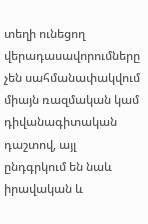տեղի ունեցող վերադասավորումները չեն սահմանափակվում միայն ռազմական կամ դիվանագիտական դաշտով, այլ ընդգրկում են նաև իրավական և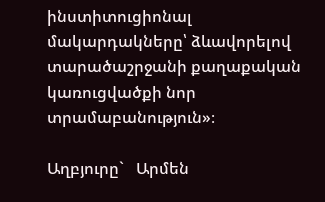ինստիտուցիոնալ մակարդակները՝ ձևավորելով տարածաշրջանի քաղաքական կառուցվածքի նոր տրամաբանություն»։

Աղբյուրը`   Արմեն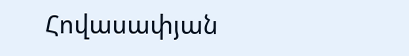Հովասափյան